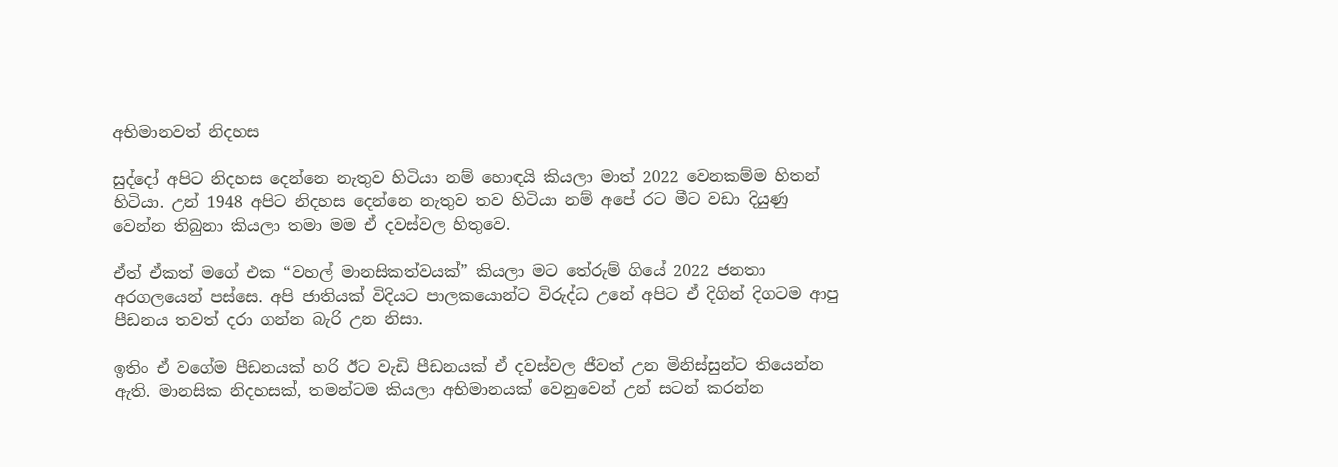අභිමානවත් නිදහස

සුද්දෝ අපිට නිදහස දෙන්නෙ නැතුව හිටියා නම් හොඳයි කියලා මාත් 2022 වෙනකම්ම හිතන් හිටියා. උන් 1948 අපිට නිදහස දෙන්නෙ නැතුව තව හිටියා නම් අපේ රට මීට වඩා දියුණු වෙන්න තිබුනා කියලා තමා මම ඒ දවස්වල හිතුවෙ.

ඒත් ඒකත් මගේ එක “වහල් මානසිකත්වයක්” කියලා මට තේරුම් ගියේ 2022 ජනතා අරගලයෙන් පස්සෙ. අපි ජාතියක් විදියට පාලකයොන්ට විරුද්ධ උනේ අපිට ඒ දිගින් දිගටම ආපු පීඩනය තවත් දරා ගන්න බැරි උන නිසා.

ඉතිං ඒ වගේම පීඩනයක් හරි ඊට වැඩි පීඩනයක් ඒ දවස්වල ජීවත් උන මිනිස්සුන්ට තියෙන්න ඇති. මානසික නිදහසක්, තමන්‍ටම කියලා අභිමානයක් වෙනුවෙන් උන් සටන් කරන්න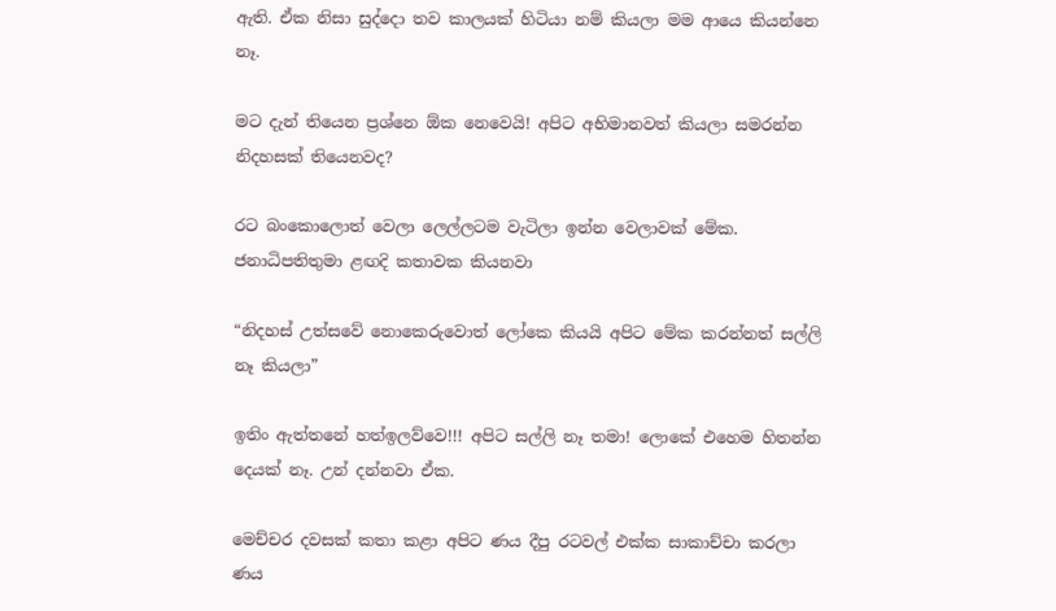ඇති. ඒක නිසා සුද්දො තව කාලයක් හිටියා නම් කියලා මම ආයෙ කියන්නෙ නෑ.

මට දැන් තියෙන ප්‍රශ්නෙ ඕක නෙවෙයි! අපිට අභිමානවත් කියලා සමරන්න නිදහසක් තියෙනවද?

රට බංකොලොත් වෙලා ලෙල්ලටම වැටිලා ඉන්න වෙලාවක් මේක. ජනාධිපතිතුමා ළඟදි කතාවක කියනවා

“නිදහස් උත්සවේ නොකෙරුවොත් ලෝකෙ කියයි අපිට මේක කරන්නත් සල්ලි නෑ කියලා”

ඉතිං ඇත්තනේ හත්ඉලව්වෙ!!! අපිට සල්ලි නෑ තමා! ලොකේ එහෙම හිතන්න දෙයක් නෑ. උන් දන්නවා ඒක.

මෙච්චර දවසක් කතා කළා අපිට ණය දීපු රටවල් එක්ක සාකාච්චා කරලා ණය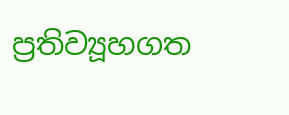ප්‍රතිව්‍යූහගත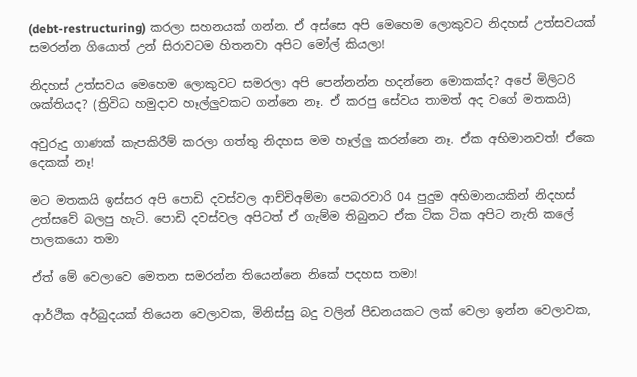(debt-restructuring) කරලා සහනයක් ගන්න. ඒ අස්සෙ අපි මෙහෙම ලොකුවට නිදහස් උත්සවයක් සමරන්න ගියොත් උන් සිරාවටම හිතනවා අපිට මෝල් කියලා!

නිදහස් උත්සවය මෙහෙම ලොකුවට සමරලා අපි පෙන්නන්න හදන්නෙ මොකක්ද? අපේ මිලිටරි ශක්තියද? (ත්‍රිවිධ හමුදාව හෑල්ලුවකට ගන්නෙ නෑ. ඒ කරපු සේවය තාමත් අද වගේ මතකයි)

අවුරුදු ගාණක් කැපකිරීම් කරලා ගත්තු නිදහස මම හෑල්ලු කරන්නෙ නෑ. ඒක අභිමානවත්! ඒකෙ දෙකක් නෑ!

මට මතකයි ඉස්සර අපි පොඩි දවස්වල ආච්චිඅම්මා පෙබරවාරි 04 පුදුම අභිමානයකින් නිදහස් උත්සවේ බලපු හැටි. පොඩි දවස්වල අපිටත් ඒ ගැම්ම තිබුනට ඒක ටික ටික අපිට නැති කලේ පාලකයො තමා

ඒත් මේ වෙලාවෙ මෙතන සමරන්න තියෙන්නෙ නිකේ පදහස තමා!

ආර්ථික අර්බුදයක් තියෙන වෙලාවක, මිනිස්සු බදු වලින් පීඩනයකට ලක් වෙලා ඉන්න වෙලාවක,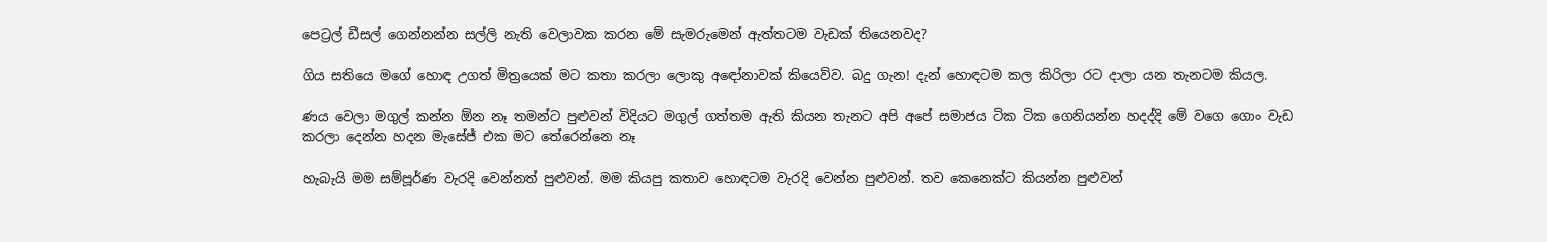පෙට්‍රල් ඩීසල් ගෙන්නන්න සල්ලි නැති වෙලාවක කරන මේ සැමරුමෙන් ඇත්තටම වැඩක් තියෙනවද?

ගිය සතියෙ මගේ හොඳ උගත් මිත්‍රයෙක් මට කතා කරලා ලොකු අඳෝනාවක් කියෙව්ව. බදු ගැන! දැන් හොඳටම කල කිරිලා රට දාලා යන තැනටම කියල.

ණය වෙලා මගුල් කන්න ඕන නෑ තමන්ට පුළුවන් විදියට මගුල් ගත්තම ඇති කියන තැනට අපි අපේ සමාජය ටික ටික ගෙනියන්න හදද්දි මේ වගෙ ගොං වැඩ කරලා දෙන්න හදන මැසේජ් එක මට තේරෙන්නෙ නෑ

හැබැයි මම සම්පූර්ණ වැරදි වෙන්නත් පුළුවන්. මම කියපු කතාව හොඳටම වැරදි වෙන්න පුළුවන්. තව කෙනෙක්ට කියන්න පුළුවන්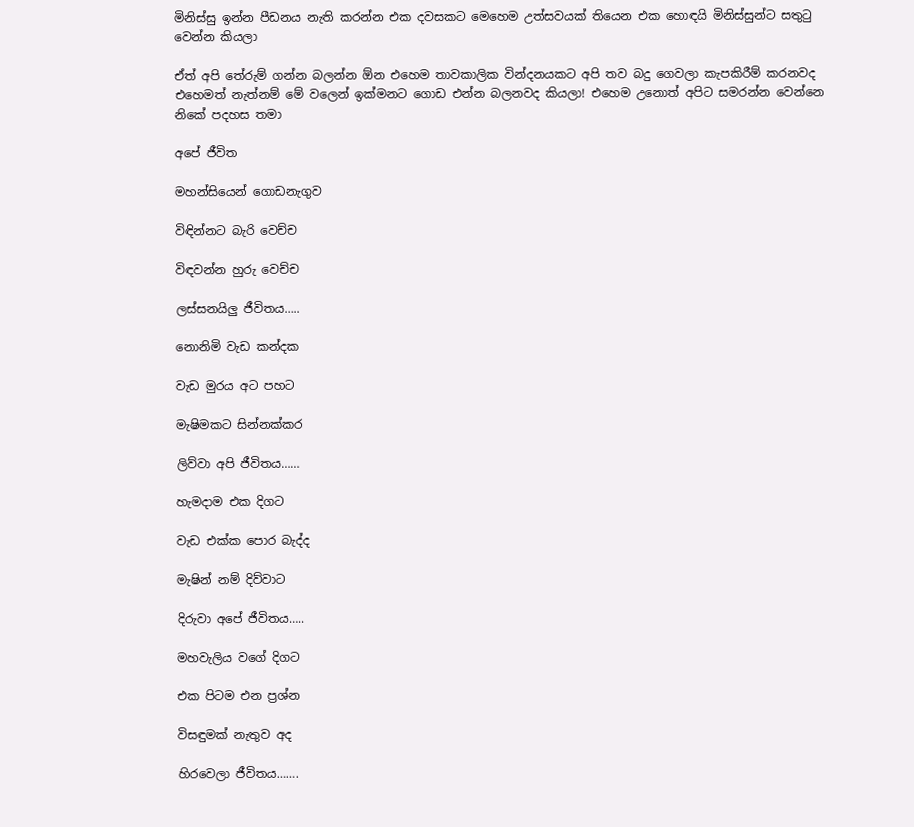මිනිස්සු ඉන්න පීඩනය නැති කරන්න එක දවසකට මෙහෙම උත්සවයක් තියෙන එක හොඳයි මිනිස්සුන්ට සතුටු වෙන්න කියලා

ඒත් අපි තේරුම් ගන්න බලන්න ඕන එහෙම තාවකාලික වින්දනයකට අපි තව බදු ගෙවලා කැපකිරීම් කරනවද එහෙමත් නැත්නම් මේ වලෙන් ඉක්මනට ගොඩ එන්න බලනවද කියලා! එහෙම උනොත් අපිට සමරන්න වෙන්නෙ නිකේ පදහස තමා

අපේ ජීවිත

මහන්සියෙන් ගොඩනැගුව

විඳින්නට බැරි වෙච්ච

විඳවන්න හුරු වෙච්ච

ලස්සනයිලු ජීවිතය…..

නොනිමි වැඩ කන්දක

වැඩ මුරය අට පහට

මැෂිමකට සින්නක්කර

ලිව්වා අපි ජීවිතය……

හැමදාම එක දිගට

වැඩ එක්ක පොර බැද්ද

මැෂින් නම් දිව්වාට

දිරුවා අපේ ජීවිතය…..

මහවැලිය වගේ දිගට

එක පිටම එන ප්‍රශ්න

විසඳුමක් නැතුව අද

හිරවෙලා ජීවිතය…….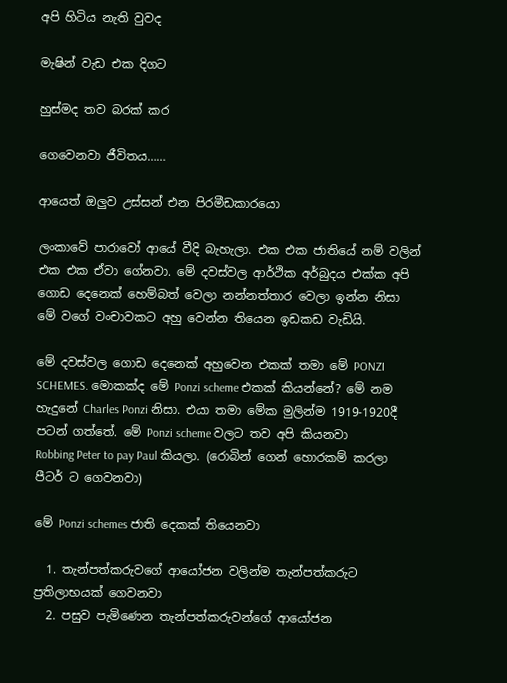අපි හිටිය නැති වුවද

මැෂින් වැඩ එක දිගට

හුස්මද තව බරක් කර

ගෙවෙනවා ජීවිතය……

ආයෙත් ඔලුව උස්සන් එන පිරමීඩකාරයො

ලංකාවේ පාරාවෝ ආයේ වීදි බැහැලා. එක එක ජාතියේ නම් වලින් එක එක ඒවා ගේනවා. මේ දවස්වල ආර්ථික අර්බුදය එක්ක අපි ගොඩ දෙනෙක් හෙම්බත් වෙලා නන්නත්තාර වෙලා ඉන්න නිසා මේ වගේ වංචාවකට අහු වෙන්න තියෙන ඉඩකඩ වැඩියි.

මේ දවස්වල ගොඩ දෙනෙක් අහුවෙන එකක් තමා මේ PONZI SCHEMES. මොකක්ද මේ Ponzi scheme එකක් කියන්නේ? මේ නම හැදුනේ Charles Ponzi නිසා. එයා තමා මේක මුලින්ම 1919-1920දී පටන් ගත්තේ. මේ Ponzi scheme වලට තව අපි කියනවා
Robbing Peter to pay Paul කියලා. (රොබින් ගෙන් හොරකම් කරලා පීටර් ට ගෙවනවා)

මේ Ponzi schemes ජාති දෙකක් තියෙනවා

  1. තැන්පත්කරුවගේ ආයෝජන වලින්ම තැන්පත්කරුට ප්‍රතිලාභයක් ගෙවනවා
  2. පසුව පැමිණෙන තැන්පත්කරුවන්ගේ ආයෝජන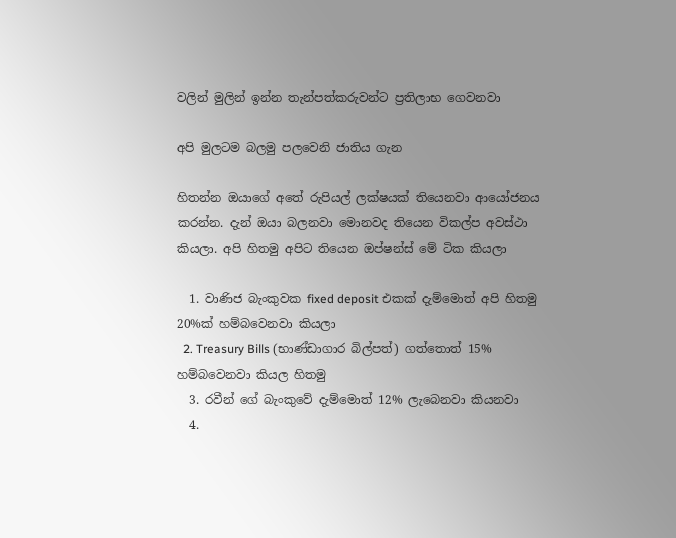වලින් මුලින් ඉන්න තැන්පත්කරුවන්ට ප්‍රතිලාභ ගෙවනවා

අපි මුලටම බලමු පලවෙනි ජාතිය ගැන

හිතන්න ඔයාගේ අතේ රුපියල් ලක්ෂයක් තියෙනවා ආයෝජනය කරන්න. දැන් ඔයා බලනවා මොනවද තියෙන විකල්ප අවස්ථා කියලා. අපි හිතමු අපිට තියෙන ඔප්ෂන්ස් මේ ටික කියලා

  1. වාණිජ බැංකුවක fixed deposit එකක් දැම්මොත් අපි හිතමු 20%ක් හම්බවෙනවා කියලා
  2. Treasury Bills (භාණ්ඩාගාර බිල්පත්) ගත්තොත් 15% හම්බවෙනවා කියල හිතමු
  3. රවීන් ගේ බැංකුවේ දැම්මොත් 12% ලැබෙනවා කියනවා
  4.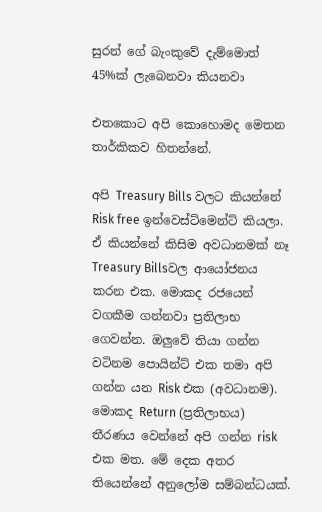සුරන් ගේ බැංකුවේ දැම්මොත් 45%ක් ලැබෙනවා කියනවා

එතකොට අපි කොහොමද මෙතන තාර්කිකව හිතන්නේ.

අපි Treasury Bills වලට කියන්නේ Risk free ඉන්වෙස්ට්මෙන්ට් කියලා. ඒ කියන්නේ කිසිම අවධානමක් නෑ Treasury Billsවල ආයෝජනය කරන එක. මොකද රජයෙන් වගකීම ගන්නවා ප්‍රතිලාභ ගෙවන්න. ඔලුවේ තියා ගන්න වටිනම පොයින්ට් එක තමා අපි ගන්න යන Risk එක (අවධානම). මොකද Return (ප්‍රතිලාභය) තීරණය වෙන්නේ අපි ගන්න risk එක මත. මේ දෙක අතර තියෙන්නේ අනුලෝම සම්බන්ධයක්.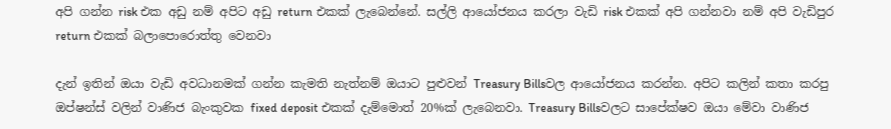අපි ගන්න risk එක අඩු නම් අපිට අඩු return එකක් ලැබෙන්නේ. සල්ලි ආයෝජනය කරලා වැඩි risk එකක් අපි ගන්නවා නම් අපි වැඩිපුර return එකක් බලාපොරොත්තු වෙනවා

දැන් ඉතින් ඔයා වැඩි අවධානමක් ගන්න කැමති නැත්නම් ඔයාට පුළුවන් Treasury Billsවල ආයෝජනය කරන්න. අපිට කලින් කතා කරපු ඔප්ෂන්ස් වලින් වාණිජ බැංකුවක fixed deposit එකක් දැම්මොත් 20%ක් ලැබෙනවා. Treasury Billsවලට සාපේක්ෂව ඔයා මේවා වාණිජ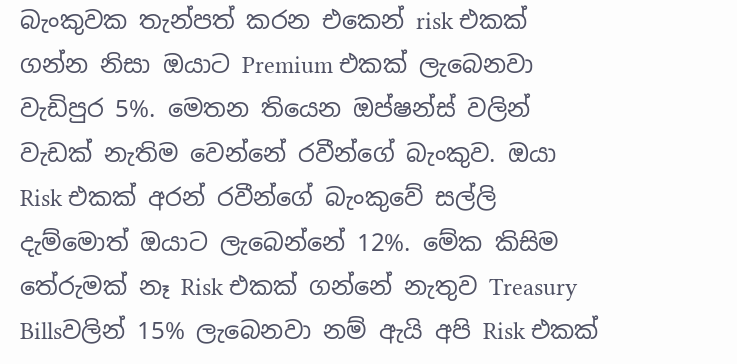බැංකුවක තැන්පත් කරන එකෙන් risk එකක් ගන්න නිසා ඔයාට Premium එකක් ලැබෙනවා වැඩිපුර 5%. මෙතන තියෙන ඔප්ෂන්ස් වලින් වැඩක් නැතිම වෙන්නේ රවීන්ගේ බැංකුව. ඔයා Risk එකක් අරන් රවීන්ගේ බැංකුවේ සල්ලි දැම්මොත් ඔයාට ලැබෙන්නේ 12%. මේක කිසිම තේරුමක් නෑ Risk එකක් ගන්නේ නැතුව Treasury Billsවලින් 15% ලැබෙනවා නම් ඇයි අපි Risk එකක්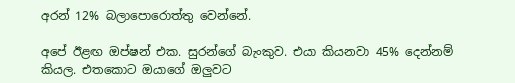අරන් 12% බලාපොරොත්තු වෙන්නේ.

අපේ ඊළඟ ඔප්ෂන් එක. සුරන්ගේ බැංකුව. එයා කියනවා 45% දෙන්නම් කියල. එතකොට ඔයාගේ ඔලුවට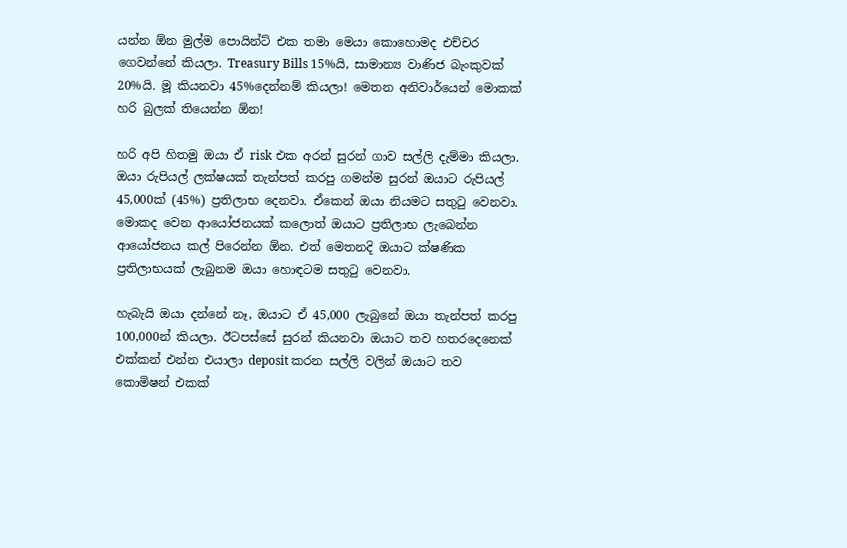යන්න ඕන මුල්ම පොයින්ට් එක තමා මෙයා කොහොමද එච්චර ගෙවන්නේ කියලා. Treasury Bills 15%යි, සාමාන්‍ය වාණිජ බැංකුවක් 20%යි. මූ කියනවා 45%දෙන්නම් කියලා! මෙතන අනිවාර්යෙන් මොකක් හරි බුලක් තියෙන්න ඕන!

හරි අපි හිතමු ඔයා ඒ risk එක අරන් සුරන් ගාව සල්ලි දැම්මා කියලා. ඔයා රුපියල් ලක්ෂයක් තැන්පත් කරපු ගමන්ම සුරන් ඔයාට රුපියල් 45,000ක් (45%) ප්‍රතිලාභ දෙනවා. ඒකෙන් ඔයා නියමට සතුටු වෙනවා. මොකද වෙන ආයෝජනයක් කලොත් ඔයාට ප්‍රතිලාභ ලැබෙන්න ආයෝජනය කල් පිරෙන්න ඕන. එත් මෙතනදි ඔයාට ක්ෂණික ප්‍රතිලාභයක් ලැබුනම ඔයා හොඳටම සතුටු වෙනවා.

හැබැයි ඔයා දන්නේ නෑ, ඔයාට ඒ 45,000 ලැබුනේ ඔයා තැන්පත් කරපු 100,000න් කියලා. ඊටපස්සේ සුරන් කියනවා ඔයාට තව හතරදෙනෙක් එක්කන් එන්න එයාලා deposit කරන සල්ලි වලින් ඔයාට තව කොමිෂන් එකක්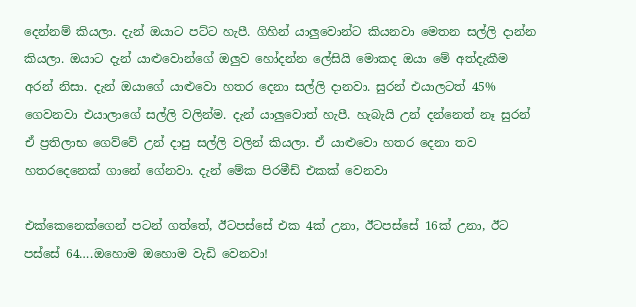දෙන්නම් කියලා. දැන් ඔයාට පට්ට හැපී. ගිහින් යාලුවොන්ට කියනවා මෙතන සල්ලි දාන්න කියලා. ඔයාට දැන් යාළුවොන්ගේ ඔලුව හෝදන්න ලේසියි මොකද ඔයා මේ අත්දැකීම අරන් නිසා. දැන් ඔයාගේ යාළුවො හතර දෙනා සල්ලි දානවා. සුරන් එයාලටත් 45% ගෙවනවා එයාලාගේ සල්ලි වලින්ම. දැන් යාලුවොත් හැපී. හැබැයි උන් දන්නෙත් නෑ සුරන් ඒ ප්‍රතිලාභ ගෙව්වේ උන් දාපු සල්ලි වලින් කියලා. ඒ යාළුවො හතර දෙනා තව හතරදෙනෙක් ගානේ ගේනවා. දැන් මේක පිරමීඩ් එකක් වෙනවා

එක්කෙනෙක්ගෙන් පටන් ගත්තේ, ඊටපස්සේ එක 4ක් උනා, ඊටපස්සේ 16ක් උනා, ඊට පස්සේ 64….ඔහොම ඔහොම වැඩි වෙනවා!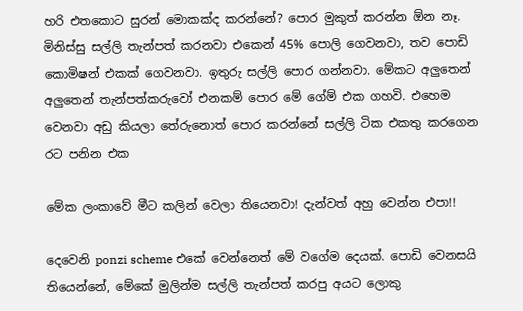හරි එතකොට සුරන් මොකක්ද කරන්නේ? පොර මුකුත් කරන්න ඕන නෑ. මිනිස්සු සල්ලි තැන්පත් කරනවා එකෙන් 45% පොලි ගෙවනවා, තව පොඩි කොමිෂන් එකක් ගෙවනවා. ඉතුරු සල්ලි පොර ගන්නවා. මේකට අලුතෙන් අලුතෙන් තැන්පත්කරුවෝ එනකම් පොර මේ ගේම් එක ගහවි. එහෙම වෙනවා අඩු කියලා තේරුනොත් පොර කරන්නේ සල්ලි ටික එකතු කරගෙන රට පනින එක

මේක ලංකාවේ මීට කලින් වෙලා තියෙනවා! දැන්වත් අහු වෙන්න එපා!!

දෙවෙනි ponzi scheme එකේ වෙන්නෙත් මේ වගේම දෙයක්. පොඩි වෙනසයි තියෙන්නේ, මේකේ මුලින්ම සල්ලි තැන්පත් කරපු අයට ලොකු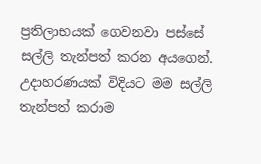ප්‍රතිලාභයක් ගෙවනවා පස්සේ සල්ලි තැන්පත් කරන අයගෙන්. උදාහරණයක් විදියට මම සල්ලි තැන්පත් කරාම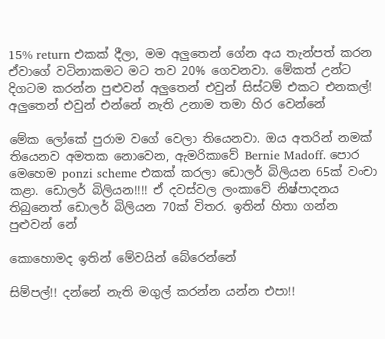15% return එකක් දීලා, මම අලුතෙන් ගේන අය තැන්පත් කරන ඒවාගේ වටිනාකමට මට තව 20% ගෙවනවා. මේකත් උන්ට දිගටම කරන්න පුළුවන් අලුතෙන් එවුන් සිස්ටම් එකට එනකල්! අලුතෙන් එවුන් එන්නේ නැති උනාම තමා හිර වෙන්නේ

මේක ලෝකේ පුරාම වගේ වෙලා තියෙනවා. ඔය අතරින් නමක් තියෙනව අමතක නොවෙන, ඇමරිකාවේ Bernie Madoff. පොර මෙහෙම ponzi scheme එකක් කරලා ඩොලර් බිලියන 65ක් වංචා කළා. ඩොලර් බිලියන!!!! ඒ දවස්වල ලංකාවේ නිෂ්පාදනය තිබුනෙත් ඩොලර් බිලියන 70ක් විතර. ඉතින් හිතා ගන්න පුළුවන් නේ

කොහොමද ඉතින් මේවයින් බේරෙන්නේ

සිම්පල්!! දන්නේ නැති මගුල් කරන්න යන්න එපා!!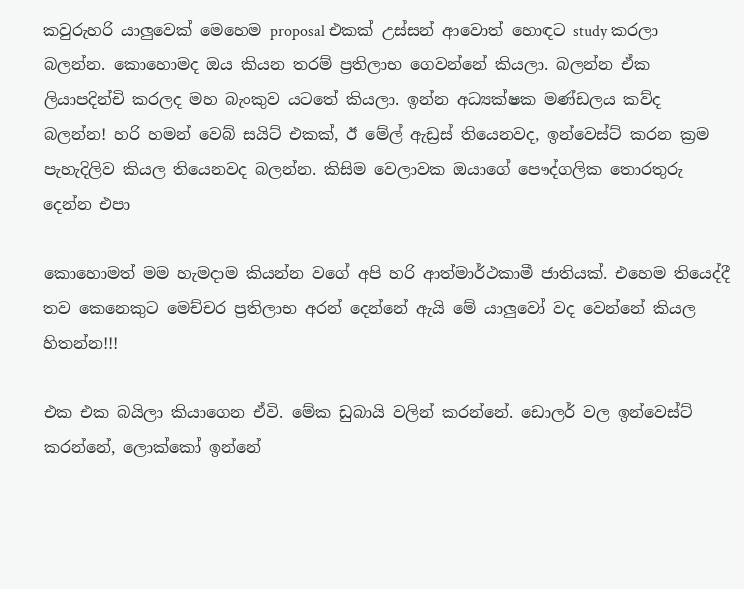කවුරුහරි යාලුවෙක් මෙහෙම proposal එකක් උස්සන් ආවොත් හොඳට study කරලා බලන්න. කොහොමද ඔය කියන තරම් ප්‍රතිලාභ ගෙවන්නේ කියලා. බලන්න ඒක ලියාපදින්චි කරලද මහ බැංකුව යටතේ කියලා. ඉන්න අධ්‍යක්ෂක මණ්ඩලය කව්ද බලන්න! හරි හමන් වෙබ් සයිට් එකක්, ඊ මේල් ඇඩ්‍රස් තියෙනවද, ඉන්වෙස්ට් කරන ක්‍රම පැහැදිලිව කියල තියෙනවද බලන්න. කිසිම වෙලාවක ඔයාගේ පෞද්ගලික තොරතුරු දෙන්න එපා

කොහොමත් මම හැමදාම කියන්න වගේ අපි හරි ආත්මාර්ථකාමී ජාතියක්. එහෙම තියෙද්දී තව කෙනෙකුට මෙච්චර ප්‍රතිලාභ අරන් දෙන්නේ ඇයි මේ යාලුවෝ වද වෙන්නේ කියල හිතන්න!!!

එක එක බයිලා කියාගෙන ඒවි. මේක ඩුබායි වලින් කරන්නේ. ඩොලර් වල ඉන්වෙස්ට් කරන්නේ, ලොක්කෝ ඉන්නේ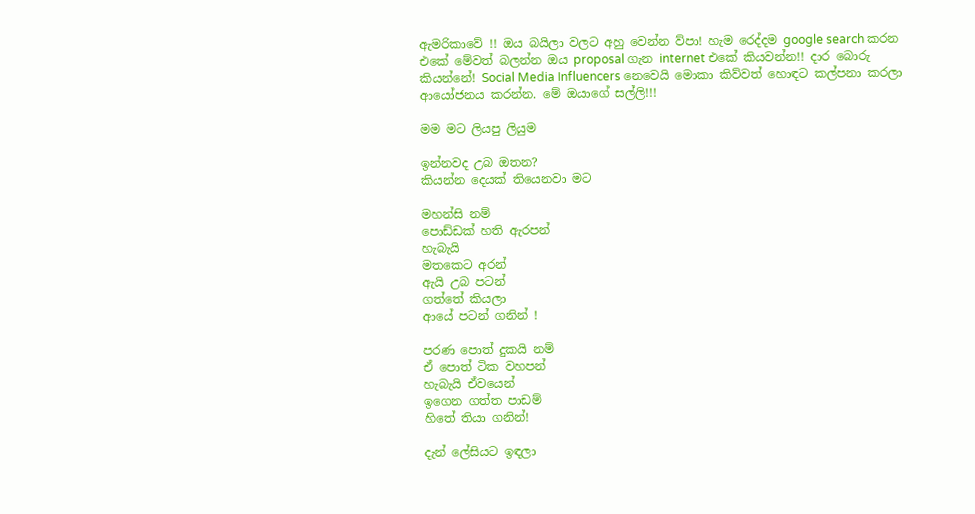ඇමරිකාවේ !! ඔය බයිලා වලට අහු වෙන්න ව්පා! හැම රෙද්දම google search කරන එකේ මේවත් බලන්න ඔය proposal ගැන internet එකේ කියවන්න!! දාර බොරු කියන්නේ! Social Media Influencers නෙවෙයි මොකා කිව්වත් හොඳට කල්පනා කරලා ආයෝජනය කරන්න. මේ ඔයාගේ සල්ලි!!!

මම මට ලියපු ලියුම

ඉන්නවද උබ ඔතන?
කියන්න දෙයක් තියෙනවා මට

මහන්සි නම්
පොඩ්ඩක් හති ඇරපන්
හැබැයි
මතකෙට අරන්
ඇයි උබ පටන්
ගත්තේ කියලා
ආයේ පටන් ගනින් !

පරණ පොත් දුකයි නම්
ඒ පොත් ටික වහපන්
හැබැයි ඒවයෙන්
ඉගෙන ගත්ත පාඩම්
හිතේ තියා ගනින්!

දැන් ලේසියට ඉඳලා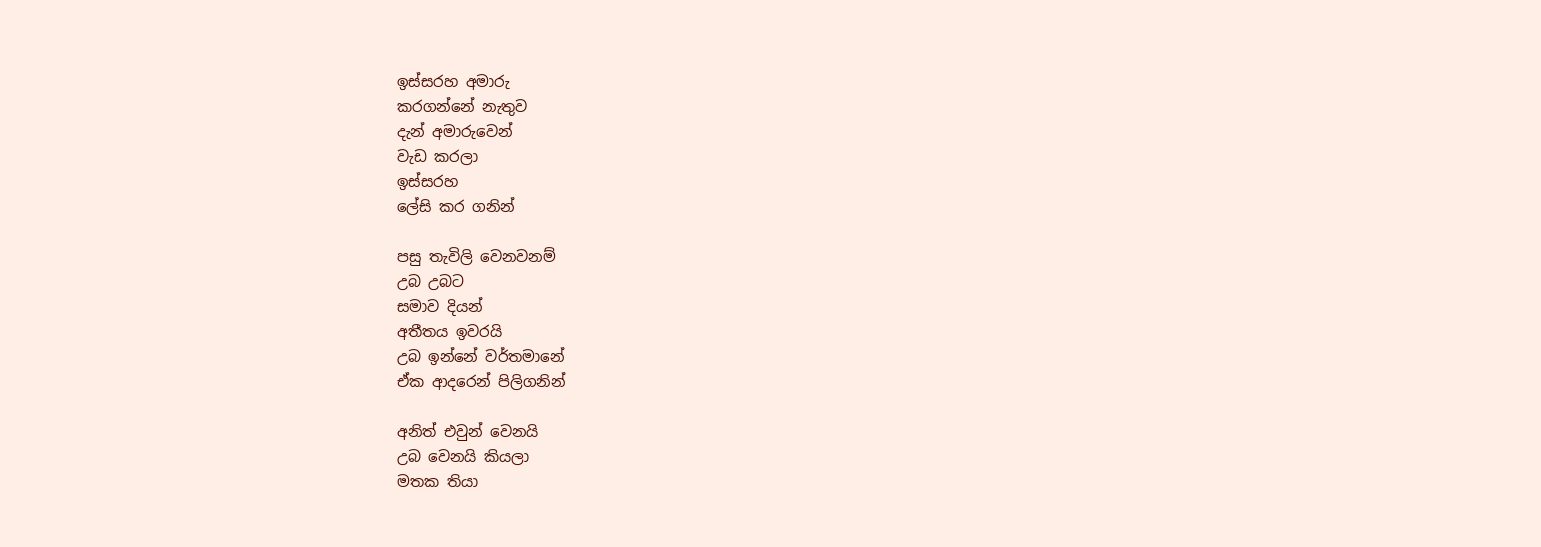ඉස්සරහ අමාරු
කරගන්නේ නැතුව
දැන් අමාරුවෙන්
වැඩ කරලා
ඉස්සරහ
ලේසි කර ගනින්

පසු තැවිලි වෙනවනම්
උබ උබට
සමාව දියන්
අතීතය ඉවරයි
උබ ඉන්නේ වර්තමානේ
ඒක ආදරෙන් පිලිගනින්

අනිත් එවුන් වෙනයි
උබ වෙනයි කියලා
මතක තියා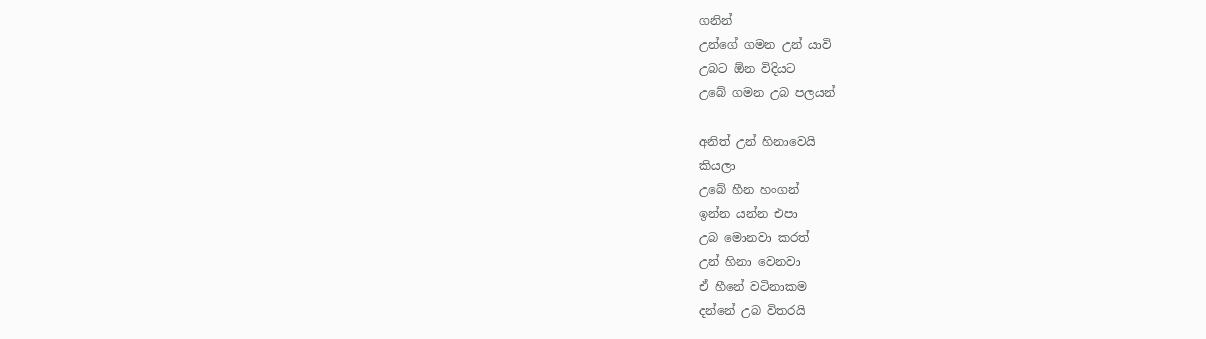ගනින්
උන්ගේ ගමන උන් යාවි
උබට ඕන විදියට
උබේ ගමන උබ පලයන්

අනිත් උන් හිනාවෙයි
කියලා
උබේ හීන හංගන්
ඉන්න යන්න එපා
උබ මොනවා කරත්
උන් හිනා වෙනවා
ඒ හීනේ වටිනාකම
දන්නේ උබ විතරයි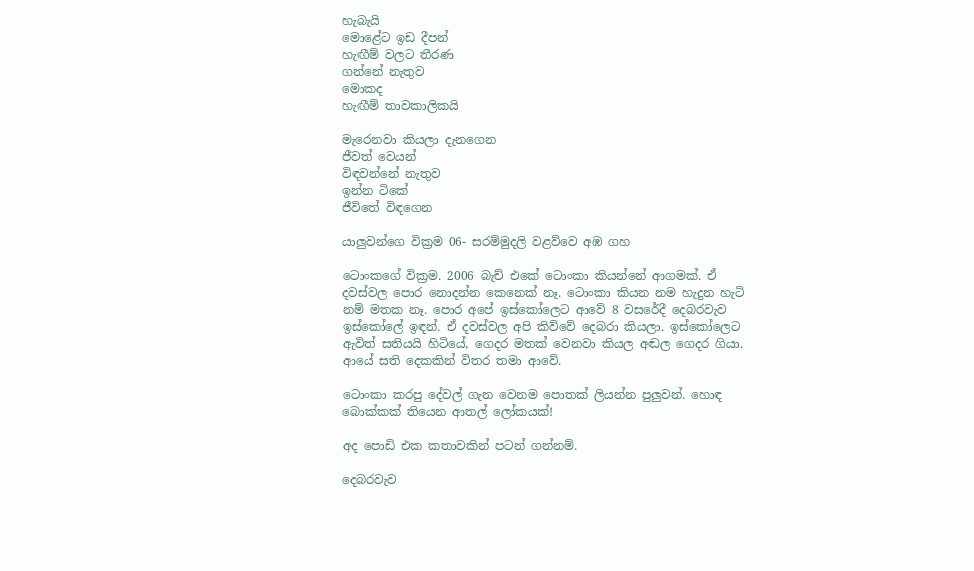හැබැයි
මොළේට ඉඩ දීපන්
හැඟීම් වලට තීරණ
ගන්නේ නැතුව
මොකද
හැඟීම් තාවකාලිකයි

මැරෙනවා කියලා දැනගෙන
ජීවත් වෙයන්
විඳවන්නේ නැතුව
ඉන්න ටිකේ
ජීවිතේ විඳගෙන

යාලුවන්ගෙ වික්‍රම 06- සරම්මුදලි වළව්වෙ අඹ ගහ

ටොංකගේ වික්‍රම. 2006 බැච් එකේ ටොංකා කියන්නේ ආගමක්. ඒ දවස්වල පොර නොදන්න කෙනෙක් නෑ. ටොංකා කියන නම හැදුන හැටි නම් මතක නෑ. පොර අපේ ඉස්කෝලෙට ආවේ 8 වසරේදී දෙබරවැව ඉස්කෝලේ ඉඳන්. ඒ දවස්වල අපි කිව්වේ දෙබරා කියලා. ඉස්කෝලෙට ඇවිත් සතියයි හිටියේ, ගෙදර මතක් වෙනවා කියල අඬල ගෙදර ගියා. ආයේ සති දෙකකින් විතර තමා ආවේ.

ටොංකා කරපු දේවල් ගැන වෙනම පොතක් ලියන්න පුලුවන්. හොඳ බොක්කක් තියෙන ආතල් ලෝකයක්!

අද පොඩි එක කතාවකින් පටන් ගන්නම්.

දෙබරවැව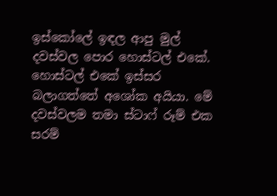ඉස්කෝලේ ඉඳල ආපු මුල් දවස්වල පොර හොස්ටල් එකේ. හොස්ටල් එකේ ඉස්සර බලාගත්තේ අශෝක අයියා. මේ දවස්වලම තමා ස්ටාෆ් රූම් එක සරම්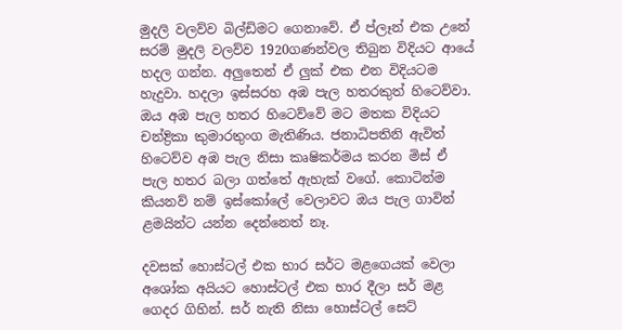මුදලි වලව්ව බිල්ඩිමට ගෙනාවේ. ඒ ප්ලෑන් එක උනේ සරම් මුදලි වලව්ව 1920ගණන්වල තිබුන විදියට ආයේ හදල ගන්න. අලුතෙන් ඒ ලුක් එක එන විදියටම හැදුවා. හදලා ඉස්සරහ අඹ පැල හතරකුත් හිටෙව්වා. ඔය අඹ පැල හතර හිටෙව්වේ මට මතක විදියට චන්ද්‍රිකා කුමාරතුංග මැතිණිය. ජනාධිපතිනි ඇවිත් හිටෙව්ව අඹ පැල නිසා කෘෂිකර්මය කරන මිස් ඒ පැල හතර බලා ගත්තේ ඇහැක් වගේ. කොටින්ම කියනව් නම් ඉස්කෝලේ වෙලාවට ඔය පැල ගාවින් ළමයින්ට යන්න දෙන්නෙත් නෑ.

දවසක් හොස්ටල් එක භාර සර්ට මළගෙයක් වෙලා අශෝක අයියට හොස්ටල් එක භාර දීලා සර් මළ ගෙදර ගිහින්. සර් නැති නිසා හොස්ටල් සෙට්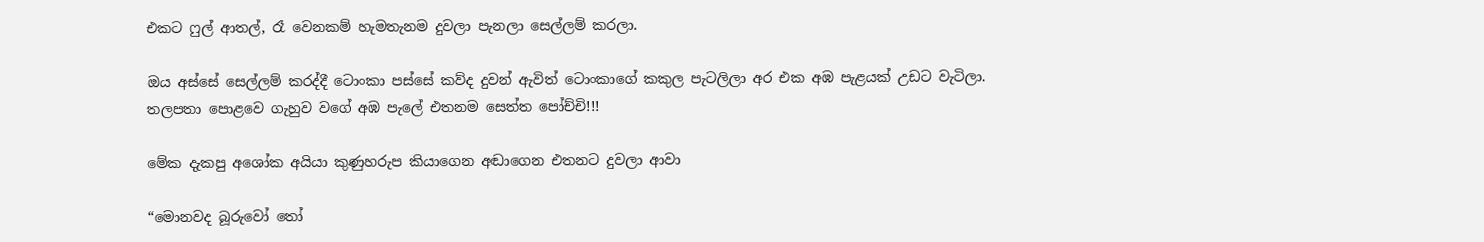එකට ෆුල් ආතල්, රෑ වෙනකම් හැමතැනම දුවලා පැනලා සෙල්ලම් කරලා.

ඔය අස්සේ සෙල්ලම් කරද්දී ටොංකා පස්සේ කව්ද දුවන් ඇවිත් ටොංකාගේ කකුල පැටලිලා අර එක අඹ පැළයක් උඩට වැටිලා. තලපතා පොළවෙ ගැහුව වගේ අඹ පැලේ එතනම සෙත්ත පෝච්චි!!!

මේක දැකපු අශෝක අයියා කුණුහරුප කියාගෙන අඬාගෙන එතනට දුවලා ආවා

“මොනවද බූරුවෝ තෝ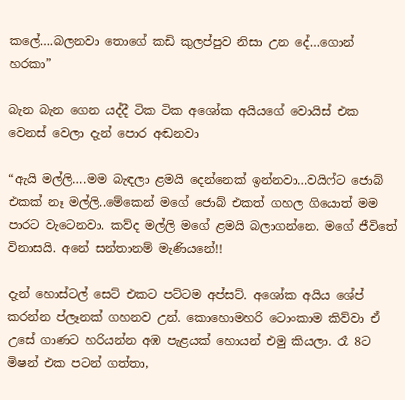කලේ….බලනවා තොගේ කඩි කුලප්පුව නිසා උන දේ…ගොන් හරකා”

බැන බැන ගෙන යද්දී ටික ටික අශෝක අයියගේ වොයිස් එක වෙනස් වෙලා දැන් පොර අඬනවා

“ඇයි මල්ලි….මම බැඳලා ළමයි දෙන්නෙක් ඉන්නවා…වයිෆ්ට ජොබ් එකක් නෑ මල්ලි..මේකෙන් මගේ ජොබ් එකත් ගහල ගියොත් මම පාරට වැටෙනවා. කව්ද මල්ලි මගේ ළමයි බලාගන්නෙ. මගේ ජීවිතේ විනාසයි. අනේ සන්තානම් මැණියනේ!!

දැන් හොස්ටල් සෙට් එකට පට්ටම අප්සට්. අශෝක අයිය ශේප් කරන්න ප්ලෑනක් ගහනව උන්. කොහොමහරි ටොංකාම කිව්වා ඒ උසේ ගාණට හරියන්න අඹ පැළයක් හොයන් එමු කියලා. රෑ 8ට මිෂන් එක පටන් ගත්තා,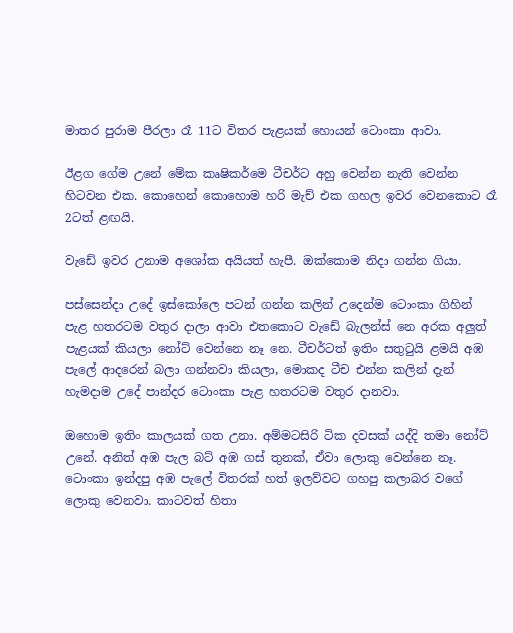මාතර පුරාම පීරලා රෑ 11ට විතර පැළයක් හොයන් ටොංකා ආවා.

ඊළග ගේම උනේ මේක කෘෂිකර්මෙ ටීචර්ට අහු වෙන්න නැති වෙන්න හිටවන එක. කොහෙන් කොහොම හරි මැච් එක ගහල ඉවර වෙනකොට රෑ 2ටත් ළඟයි.

වැඩේ ඉවර උනාම අශෝක අයියත් හැපී. ඔක්කොම නිදා ගන්න ගියා.

පස්සෙන්දා උදේ ඉස්කෝලෙ පටන් ගන්න කලින් උදෙන්ම ටොංකා ගිහින් පැළ හතරටම වතුර දාලා ආවා එතකොට වැඩේ බැලන්ස් නෙ අරක අලුත් පැළයක් කියලා නෝට් වෙන්නෙ නෑ නෙ. ටීචර්ටත් ඉතිං සතුටුයි ළමයි අඹ පැලේ ආදරෙන් බලා ගන්නවා කියලා, මොකද ටීච එන්න කලින් දැන් හැමදාම උදේ පාන්දර ටොංකා පැළ හතරටම වතුර දානවා.

ඔහොම ඉතිං කාලයක් ගත උනා. අම්මටසිරි ටික දවසක් යද්දි තමා නෝට් උනේ. අනිත් අඹ පැල බට් අඹ ගස් තුනක්, ඒවා ලොකු වෙන්නෙ නෑ. ටොංකා ඉන්දපු අඹ පැලේ විතරක් හත් ඉලව්වට ගහපු කලාබර වගේ ලොකු වෙනවා. කාටවත් හිතා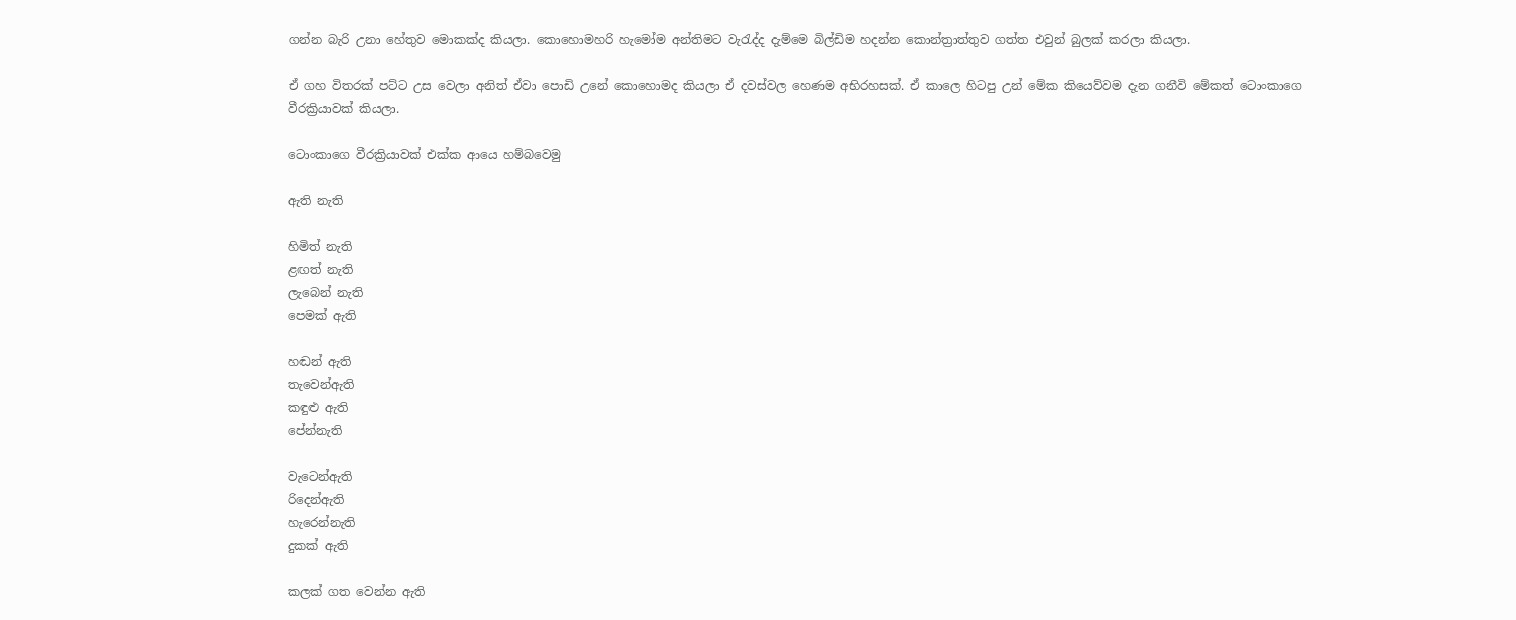ගන්න බැරි උනා හේතුව මොකක්ද කියලා. කොහොමහරි හැමෝම අන්තිමට වැරැද්ද දැම්මෙ බිල්ඩිම හදන්න කොන්ත්‍රාත්තුව ගත්ත එවුන් බුලක් කරලා කියලා.

ඒ ගහ විතරක් පට්ට උස වෙලා අනිත් ඒවා පොඩි උනේ කොහොමද කියලා ඒ දවස්වල හෙණම අභිරහසක්. ඒ කාලෙ හිටපු උන් මේක කියෙව්වම දැන ගනීවි මේකත් ටොංකාගෙ වීරක්‍රියාවක් කියලා.

ටොංකාගෙ වීරක්‍රියාවක් එක්ක ආයෙ හම්බවෙමු

ඇති නැති

හිමිත් නැති
ළඟත් නැති
ලැබෙන් නැති
පෙමක් ඇති

හඬන් ඇති
තැවෙන්ඇති
කඳුළු ඇති
පේන්නැති

වැටෙන්ඇති
රිදෙන්ඇති
හැරෙන්නැති
දුකක් ඇති

කලක් ගත වෙන්න ඇති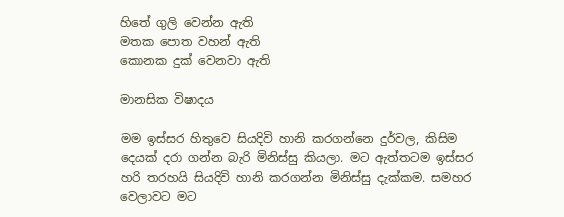හිතේ ගුලි වෙන්න ඇති
මතක පොත වහන් ඇති
කොනක දුක් වෙනවා ඇති

මානසික විෂාදය

මම ඉස්සර හිතුවෙ සියදිවි හානි කරගන්නෙ දුර්වල, කිසිම දෙයක් දරා ගන්න බැරි මිනිස්සු කියලා. මට ඇත්තටම ඉස්සර හරි තරහයි සියදිවි හානි කරගන්න මිනිස්සු දැක්කම. සමහර වෙලාවට මට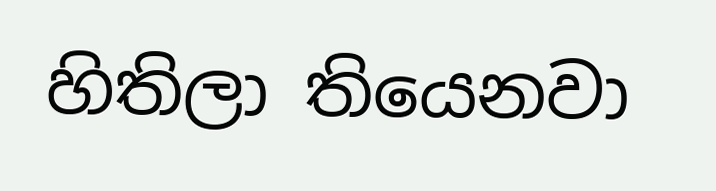හිතිලා තියෙනවා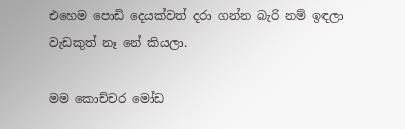එහෙම පොඩි දෙයක්වත් දරා ගන්න බැරි නම් ඉඳලා වැඩකුත් නෑ නේ කියලා.

මම කොච්චර මෝඩ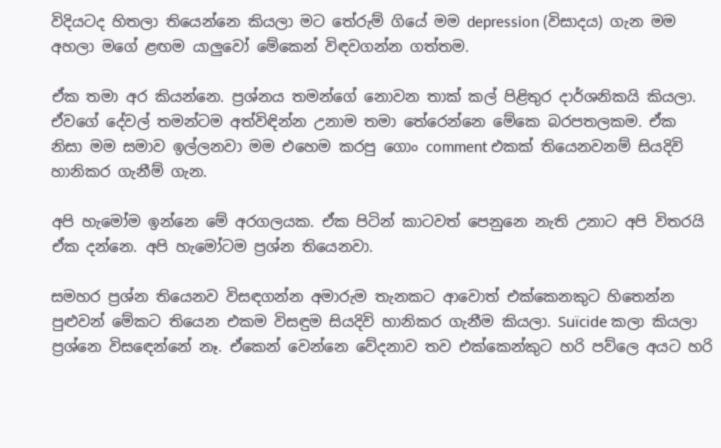විදියටද හිතලා තියෙන්නෙ කියලා මට තේරුම් ගියේ මම depression (විසාදය) ගැන මම අහලා මගේ ළඟම යාලුවෝ මේකෙන් විඳවගන්න ගත්තම.

ඒක තමා අර කියන්නෙ. ප්‍රශ්නය තමන්ගේ නොවන තාක් කල් පිළිතුර දාර්ශනිකයි කියලා. ඒවගේ දේවල් තමන්ටම අත්විඳින්න උනාම තමා තේරෙන්නෙ මේකෙ බරපතලකම. ඒක නිසා මම සමාව ඉල්ලනවා මම එහෙම කරපු ගොං comment එකක් තියෙනවනම් සියදිවි හානිකර ගැනීම් ගැන.

අපි හැමෝම ඉන්නෙ මේ අරගලයක. ඒක පිටින් කාටවත් පෙනුනෙ නැති උනාට අපි විතරයි ඒක දන්නෙ. අපි හැමෝටම ප්‍රශ්න තියෙනවා.

සමහර ප්‍රශ්න තියෙනව විසඳගන්න අමාරුම තැනකට ආවොත් එක්කෙනකුට හිතෙන්න පුළුවන් මේකට තියෙන එකම විසඳුම සියදිවි හානිකර ගැනීම කියලා. Suïcide කලා කියලා ප්‍රශ්නෙ විසඳෙන්නේ නෑ. ඒකෙන් වෙන්නෙ වේදනාව තව එක්කෙන්කුට හරි පව්ලෙ අයට හරි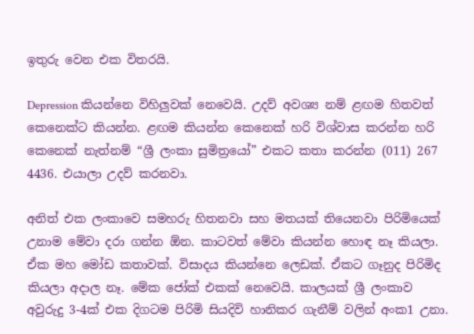ඉතුරු වෙන එක විතරයි.

Depression කියන්නෙ විහිලුවක් නෙවෙයි. උදව් අවශ්‍ය නම් ළඟම හිතවත් කෙනෙක්ට කියන්න. ළඟම කියන්න කෙනෙක් හරි විශ්වාස කරන්න හරි කෙනෙක් නැත්නම් “ශ්‍රී ලංකා සුමිත්‍රයෝ” එකට කතා කරන්න (011) 267 4436. එයාලා උදව් කරනවා.

අනිත් එක ලංකාවෙ සමහරු හිතනවා සහ මතයක් තියෙනවා පිරිමියෙක් උනාම මේවා දරා ගන්න ඕන. කාටවත් මේවා කියන්න හොඳ නෑ කියලා. ඒක මහ මෝඩ කතාවක්. විසාදය කියන්නෙ ලෙඩක්. ඒකට ගෑනුද පිරිමිද කියලා අදාල නෑ. මේක ජෝක් එකක් නෙවෙයි. කාලයක් ශ්‍රී ලංකාව අවුරුදු 3-4ක් එක දිගටම පිරිමි සියදිවි හානිකර ගැනීම් වලින් අංක1 උනා.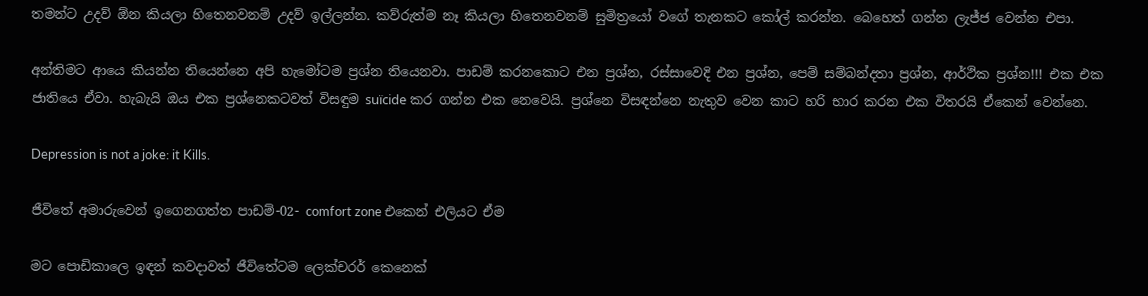තමන්ට උදව් ඕන කියලා හිතෙනවනම් උදව් ඉල්ලන්න. කව්රුත්ම නෑ කියලා හිතෙනවනම් සුමිත්‍රයෝ වගේ තැනකට කෝල් කරන්න. බෙහෙත් ගන්න ලැජ්ජ වෙන්න එපා.

අන්තිමට ආයෙ කියන්න තියෙන්නෙ අපි හැමෝටම ප්‍රශ්න තියෙනවා. පාඩම් කරනකොට එන ප්‍රශ්න, රස්සාවෙදි එන ප්‍රශ්න, පෙම් සම්බන්දතා ප්‍රශ්න, ආර්ථික ප්‍රශ්න!!! එක එක ජාතියෙ ඒවා. හැබැයි ඔය එක ප්‍රශ්නෙකටවත් විසඳුම suïcide කර ගන්න එක නෙවෙයි. ප්‍රශ්නෙ විසඳන්නෙ නැතුව වෙන කාට හරි භාර කරන එක විතරයි ඒකෙන් වෙන්නෙ.

Depression is not a joke: it Kills.

ජීවිතේ අමාරුවෙන් ඉගෙනගත්ත පාඩම්-02- comfort zone එකෙන් එලියට ඒම

මට පොඩිකාලෙ ඉඳන් කවදාවත් ජීවිතේටම ලෙක්චරර් කෙනෙක්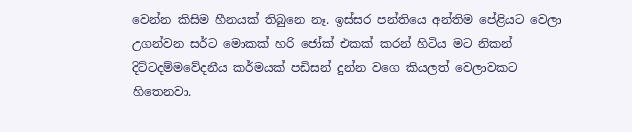වෙන්න කිසිම හීනයක් තිබුනෙ නෑ. ඉස්සර පන්තියෙ අන්තිම පේළියට වෙලා උගන්වන සර්ට මොකක් හරි ජෝක් එකක් කරන් හිටිය මට නිකන් දිට්ටදම්මවේදනීය කර්මයක් පඩිසන් දුන්න වගෙ කියලත් වෙලාවකට හිතෙනවා.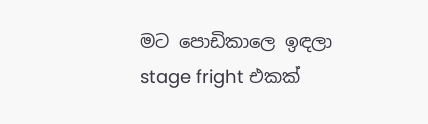මට පොඩිකාලෙ ඉඳලා stage fright එකක්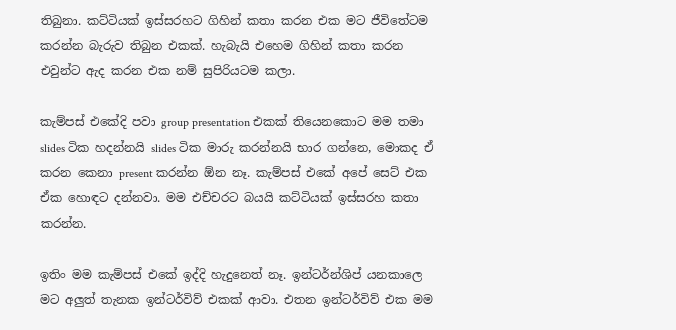තිබුනා. කට්ටියක් ඉස්සරහට ගිහින් කතා කරන එක මට ජීවිතේටම කරන්න බැරුව තිබුන එකක්. හැබැයි එහෙම ගිහින් කතා කරන එවුන්ට ඇද කරන එක නම් සුපිරියටම කලා.

කැම්පස් එකේදි පවා group presentation එකක් තියෙනකොට මම තමා slides ටික හදන්නයි slides ටික මාරු කරන්නයි භාර ගන්නෙ, මොකද ඒ කරන කෙනා present කරන්න ඕන නෑ. කැම්පස් එකේ අපේ සෙට් එක ඒක හොඳට දන්නවා. මම එච්චරට බයයි කට්ටියක් ඉස්සරහ කතා කරන්න.

ඉතිං මම කැම්පස් එකේ ඉද්දි හැදුනෙත් නෑ. ඉන්ටර්න්ශිප් ‍යනකාලෙ මට අලුත් තැනක ඉන්ටර්විව් එකක් ආවා. එතන ඉන්ටර්විව් එක මම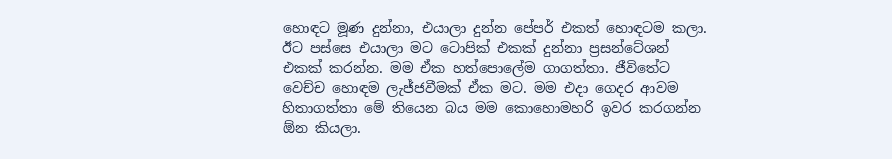හොඳට මූණ දුන්නා, එයාලා දුන්න පේපර් එකත් හොඳටම කලා. ඊට පස්සෙ එයාලා මට ටොපික් එකක් දුන්නා ප්‍රසන්ටේශන් එකක් කරන්න. මම ඒක හත්පොලේම ගාගත්තා. ජීවිතේට වෙච්ච හොඳම ලැජ්ජවීමක් ඒක මට. මම එදා ගෙදර ආවම හිතාගත්තා මේ තියෙන බය මම කොහොමහරි ඉවර කරගන්න ඕන කියලා.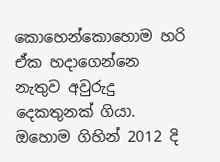කොහෙන්කොහොම හරි ඒක හදාගෙන්නෙ නැතුව අවුරුදු දෙකතුනක් ගියා. ඔහොම ගිහින් 2012 දි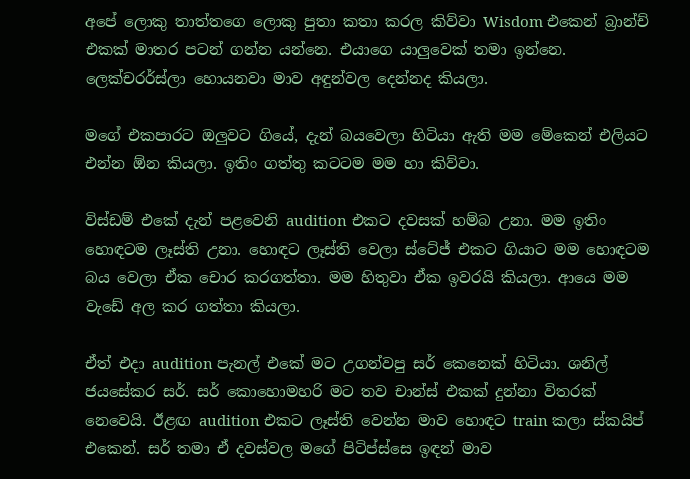අපේ ලොකු තාත්තගෙ ලොකු පුතා කතා කරල කිව්වා Wisdom එකෙන් බ්‍රාන්ච් එකක් මාතර පටන් ගන්න යන්නෙ. එයාගෙ යාලුවෙක් තමා ඉන්නෙ. ලෙක්චරර්ස්ලා හොයනවා මාව අඳුන්වල දෙන්නද කියලා.

මගේ එකපාරට ඔලුවට ගියේ, දැන් බයවෙලා හිටියා ඇති මම මේකෙන් එලියට එන්න ඕන කියලා. ඉතිං ගත්තු කටටම මම හා කිව්වා.

විස්ඩම් එකේ දැන් පළවෙනි audition එකට දවසක් හම්බ උනා. මම ඉතිං හොඳටම ලෑස්ති උනා. හොඳට ලෑස්ති වෙලා ස්ටේජ් එකට ගියාට මම හොඳටම බය වෙලා ඒක චොර කරගත්තා. මම හිතුවා ඒක ඉවරයි කියලා. ආයෙ මම වැඩේ අල කර ගත්තා කියලා.

ඒත් එදා audition පැනල් එකේ මට උගන්වපු සර් කෙනෙක් හිටියා. ශනිල් ජයසේකර සර්. සර් කොහොමහරි මට තව චාන්ස් එකක් දුන්නා විතරක් නෙවෙයි. ඊළඟ audition එකට ලෑස්ති වෙන්න මාව හොඳට train කලා ස්කයිප් එකෙන්. සර් තමා ඒ දවස්වල මගේ පිටිප්ස්සෙ ඉඳන් මාව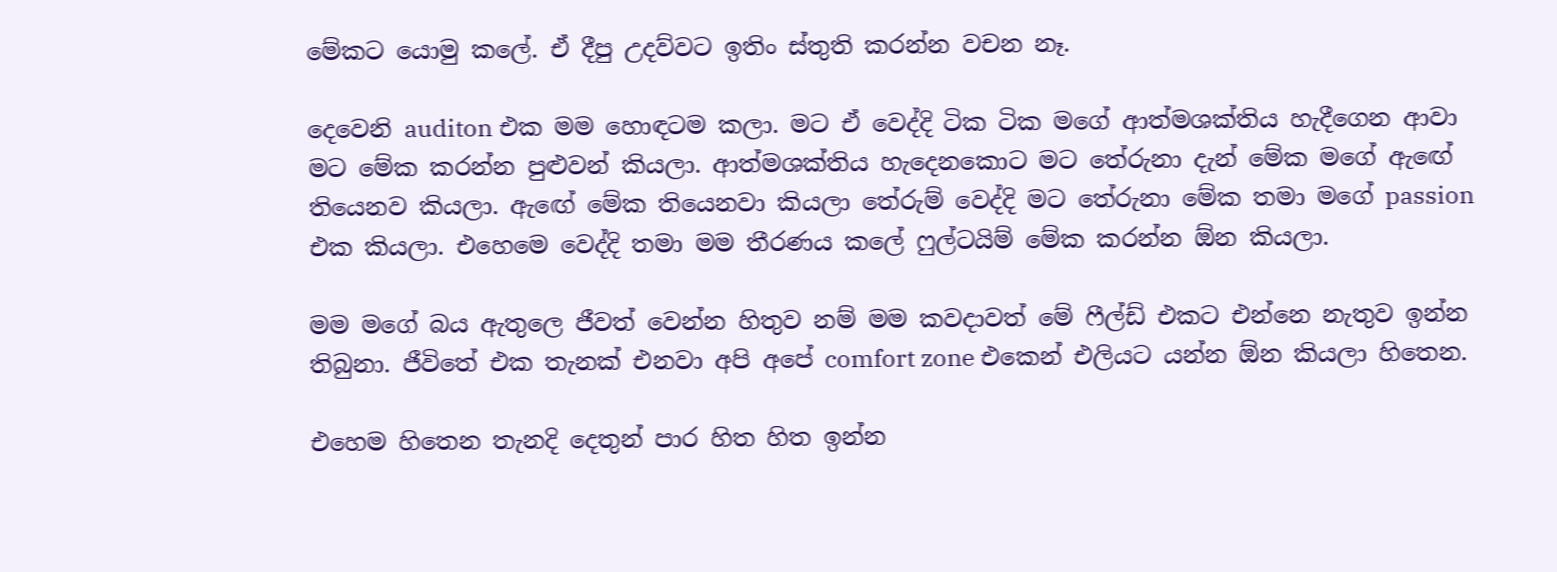මේකට යොමු කලේ. ඒ දීපු උදව්වට ඉතිං ස්තුති කරන්න වචන නෑ.

දෙවෙනි auditon එක මම හොඳටම කලා. මට ඒ වෙද්දි ටික ටික මගේ ආත්මශක්තිය හැදීගෙන ආවා මට මේක කරන්න පුළුවන් කියලා. ආත්මශක්තිය හැදෙනකොට මට තේරුනා දැන් මේක මගේ ඇඟේ තියෙනව කියලා. ඇඟේ මේක තියෙනවා කියලා තේරුම් වෙද්දි මට තේරුනා මේක තමා මගේ passion එක කියලා. එහෙමෙ වෙද්දි තමා මම තීරණය කලේ ෆුල්ටයිම් මේක කරන්න ඕන කියලා.

මම මගේ බය ඇතුලෙ ජීවත් වෙන්න හිතුව නම් මම කවදාවත් මේ ෆීල්ඩ් එකට එන්නෙ නැතුව ඉන්න තිබුනා. ජීවිතේ එක තැනක් එනවා අපි අපේ comfort zone එකෙන් එලියට යන්න ඕන කියලා හිතෙන.

එහෙම හිතෙන තැනදි දෙතුන් පාර හිත හිත ඉන්න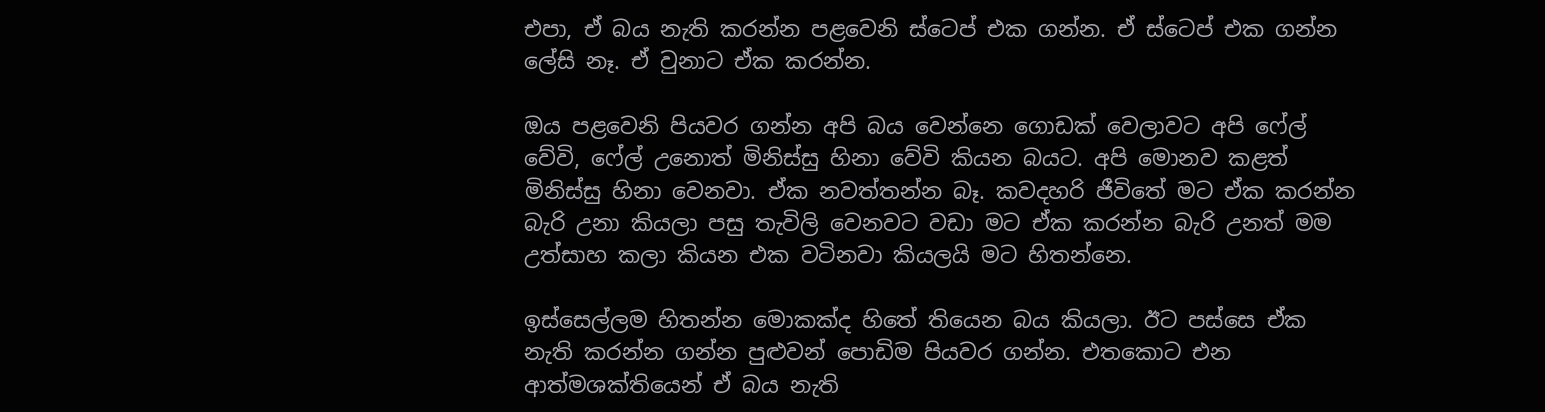එපා, ඒ බය නැති කරන්න පළවෙනි ස්ටෙප් එක ගන්න. ඒ ස්ටෙප් එක ගන්න ලේසි නෑ. ඒ වුනාට ඒක කරන්න.

ඔය පළවෙනි පියවර ගන්න අපි බය වෙන්නෙ ගොඩක් වෙලාවට අපි ෆේල් වේවි, ෆේල් උනොත් මිනිස්සු හිනා වේවි කියන බයට. අපි මොනව කළත් මිනිස්සු හිනා වෙනවා. ඒක නවත්තන්න බෑ. කවදහරි ජීවිතේ මට ඒක කරන්න බැරි උනා කියලා පසු තැවිලි වෙනවට වඩා මට ඒක කරන්න බැරි උනත් මම උත්සාහ කලා කියන එක වටිනවා කියලයි මට හිතන්නෙ.

ඉස්සෙල්ලම හිතන්න මොකක්ද හිතේ තියෙන බය කියලා. ඊට පස්සෙ ඒක නැති කරන්න ගන්න පුළුවන් පොඩිම පියවර ගන්න. එතකොට එන ආත්මශක්තියෙන් ඒ බය නැති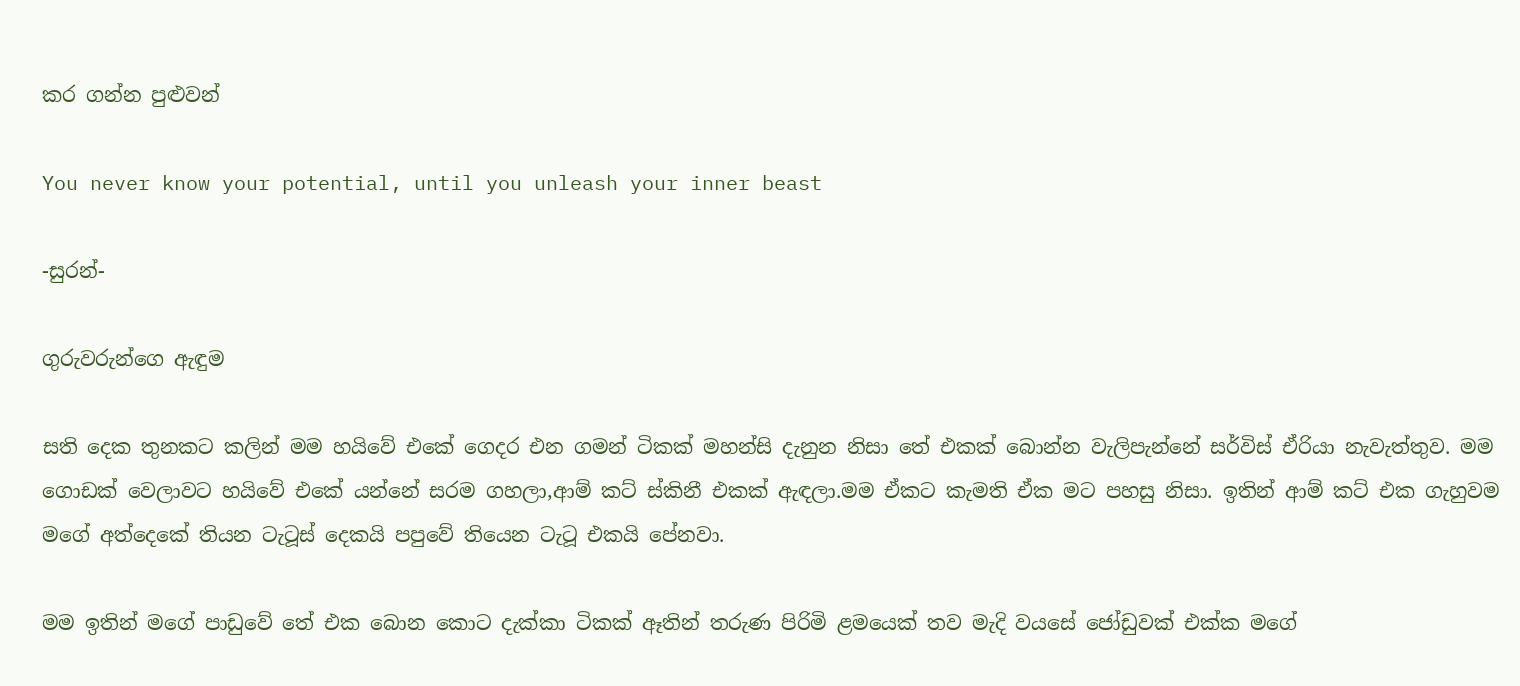කර ගන්න පුළුවන්

You never know your potential, until you unleash your inner beast

-සුරන්-

ගුරුවරුන්ගෙ ඇඳුම

සති දෙක තුනකට කලින් මම හයිවේ එකේ ගෙදර එන ගමන් ටිකක් මහන්සි දැනුන නිසා තේ එකක් බොන්න වැලිපැන්නේ සර්විස් ඒරියා නැවැත්තුව. මම ගොඩක් වෙලාවට හයිවේ එකේ යන්නේ සරම ගහලා,ආම් කට් ස්කිනී එකක් ඇඳලා.මම ඒකට කැමති ඒක මට පහසු නිසා. ඉතින් ආම් කට් එක ගැහුවම මගේ අත්දෙකේ තියන ටැටූස් දෙකයි පපුවේ තියෙන ටැටූ එකයි පේනවා.

මම ඉතින් මගේ පාඩුවේ තේ එක බොන කොට දැක්කා ටිකක් ඈතින් තරුණ පිරිමි ළමයෙක් තව මැදි වයසේ ජෝඩුවක් එක්ක මගේ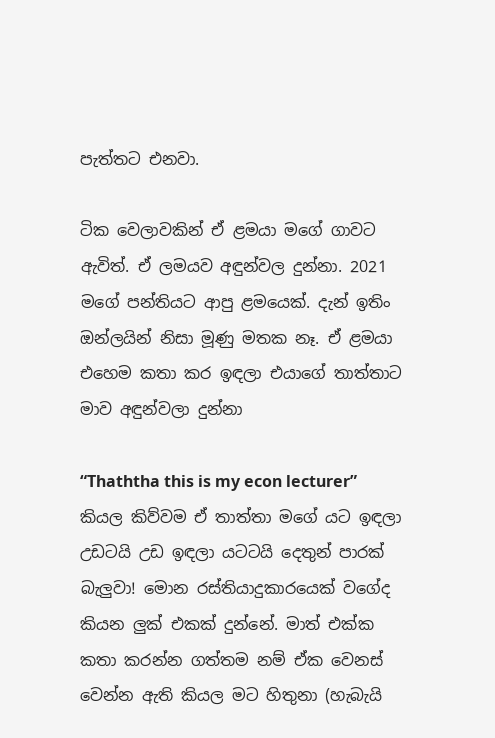පැත්තට එනවා.

ටික වෙලාවකින් ඒ ළමයා මගේ ගාවට ඇවිත්. ඒ ලමයව අඳුන්වල දුන්නා. 2021 මගේ පන්තියට ආපු ළමයෙක්‌. දැන් ඉතිං ඔන්ලයින් නිසා මූණු මතක නෑ. ඒ ළමයා එහෙම කතා කර ඉඳලා එයාගේ තාත්තාට මාව අඳුන්වලා දුන්නා

“Thaththa this is my econ lecturer” කියල කිව්වම ඒ තාත්තා මගේ යට ඉඳලා උඩටයි උඩ ඉඳලා යටටයි දෙතුන් පාරක් බැලුවා! මොන රස්තියාදුකාරයෙක් වගේද කියන ලුක් එකක් දුන්නේ. මාත් එක්ක කතා කරන්න ගත්තම නම් ඒක වෙනස් වෙන්න ඇති කියල මට හිතුනා (හැබැයි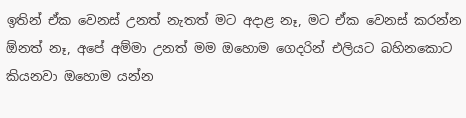ඉතින් ඒක වෙනස් උනත් නැතත් මට අදාළ නෑ, මට ඒක වෙනස් කරන්න ඕනත් නෑ, අපේ අම්මා උනත් මම ඔහොම ගෙදරින් එලියට බහිනකොට කියනවා ඔහොම යන්න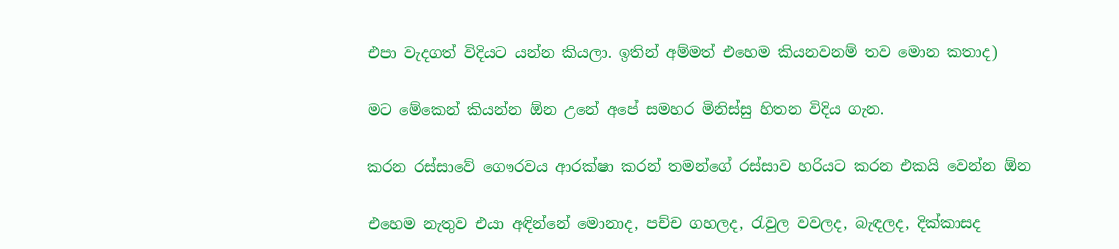එපා වැදගත් විදියට යන්න කියලා. ඉතින් අම්මත් එහෙම කියනවනම් තව මොන කතාද)

මට මේකෙන් කියන්න ඕන උනේ අපේ සමහර මිනිස්සු හිතන විදිය ගැන.

කරන රස්සාවේ ගෞරවය ආරක්ෂා කරන් තමන්ගේ රස්සාව හරියට කරන එකයි වෙන්න ඕන

එහෙම නැතුව එයා අඳින්නේ මොනාද, පච්ච ගහලද, රැවුල වවලද, බැඳලද, දික්කාසද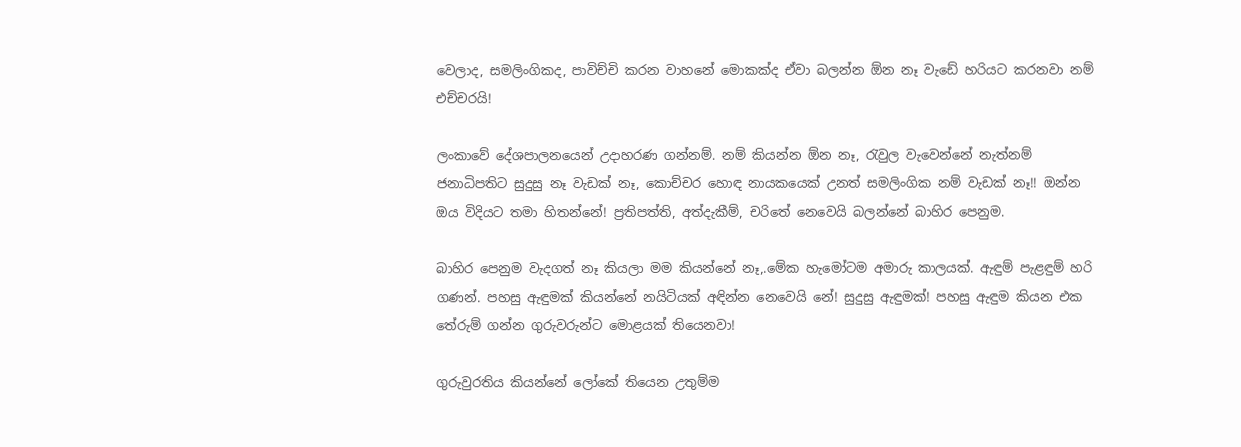වෙලාද, සමලිංගිකද, පාවිච්චි කරන වාහනේ මොකක්ද ඒවා බලන්න ඕන නෑ වැඩේ හරියට කරනවා නම් එච්චරයි!

ලංකාවේ දේශපාලනයෙන් උදාහරණ ගන්නම්. නම් කියන්න ඕන නෑ, රැවුල වැවෙන්නේ නැත්නම් ජනාධිපතිට සුදුසු නෑ වැඩක් නෑ, කොච්චර හොඳ නායකයෙක් උනත් සමලිංගික නම් වැඩක් නෑ!! ඔන්න ඔය විදියට තමා හිතන්නේ! ප්‍රතිපත්ති, අත්දැකීම්, චරිතේ නෙවෙයි බලන්නේ බාහිර පෙනුම.

බාහිර පෙනුම වැදගත් නෑ කියලා මම කියන්නේ නෑ,.මේක හැමෝටම අමාරු කාලයක්. ඇඳුම් පැළඳුම් හරි ගණන්. පහසු ඇඳුමක් කියන්නේ නයිටියක් අඳින්න නෙවෙයි නේ! සුදුසු ඇඳුමක්! පහසු ඇඳුම කියන එක තේරුම් ගන්න ගුරුවරුන්ට මොළයක් තියෙනවා!

ගුරුවුරතිය කියන්නේ ලෝකේ තියෙන උතුම්ම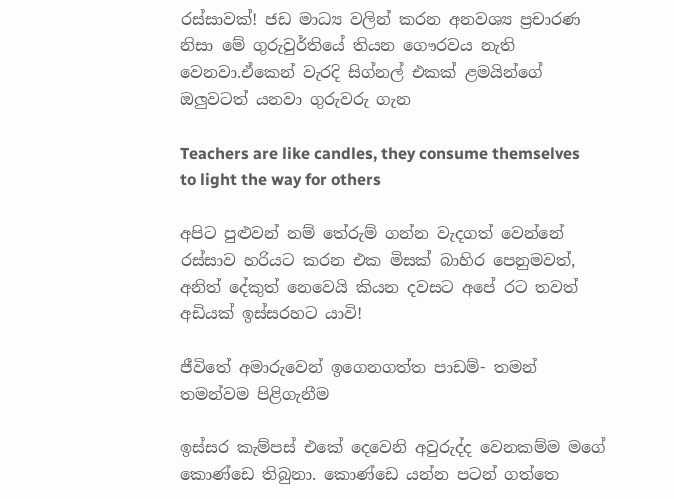රස්සාවක්! ජඩ මාධ්‍ය වලින් කරන අනවශ්‍ය ප්‍රචාරණ නිසා මේ ගුරුවුර්තියේ තියන ගෞරවය නැති වෙනවා.ඒකෙන් වැරදි සිග්නල් එකක් ළමයින්ගේ ඔලුවටත් යනවා ගුරුවරු ගැන

Teachers are like candles, they consume themselves to light the way for others

අපිට පුළුවන් නම් තේරුම් ගන්න වැදගත් වෙන්නේ රස්සාව හරියට කරන එක මිසක් බාහිර පෙනුමවත්, අනිත් දේකුත් නෙවෙයි කියන දවසට අපේ රට තවත් අඩියක් ඉස්සරහට යාවි!

ජීවිතේ අමාරුවෙන් ඉගෙනගත්ත පාඩම්- තමන් තමන්වම පිළිගැනීම

ඉස්සර කැම්පස් එකේ දෙවෙනි අවුරුද්ද වෙනකම්ම මගේ කොණ්ඩෙ තිබුනා. කොණ්ඩෙ යන්න පටන් ගත්තෙ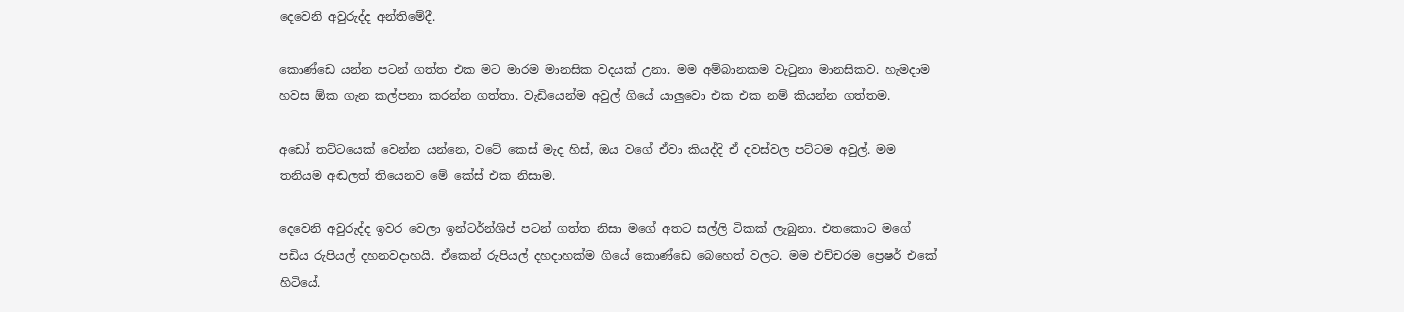දෙවෙනි අවුරුද්ද අන්තිමේදී.

කොණ්ඩෙ යන්න පටන් ගත්ත එක මට මාරම මානසික වදයක් උනා. මම අම්බානකම වැටුනා මානසිකව. හැමදාම හවස ඕක ගැන කල්පනා කරන්න ගත්තා. වැඩියෙන්ම අවුල් ගියේ යාලුවො එක එක නම් කියන්න ගත්තම.

අඩෝ තට්ටයෙක් වෙන්න යන්නෙ, වටේ කෙස් මැද හිස්, ඔය වගේ ඒවා කියද්දි ඒ දවස්වල පට්ටම අවුල්. මම තනියම අඬලත් තියෙනව මේ කේස් එක නිසාම.

දෙවෙනි අවුරුද්ද ඉවර වෙලා ඉන්ටර්න්ශිප් පටන් ගත්ත නිසා මගේ අතට සල්ලි ටිකක් ලැබුනා. එතකොට මගේ පඩිය රුපියල් දහනවදාහයි. ඒකෙන් රුපියල් දහදාහක්ම ගියේ කොණ්ඩෙ බෙහෙත් වලට. මම එච්චරම ප්‍රෙෂර් එකේ හිටියේ.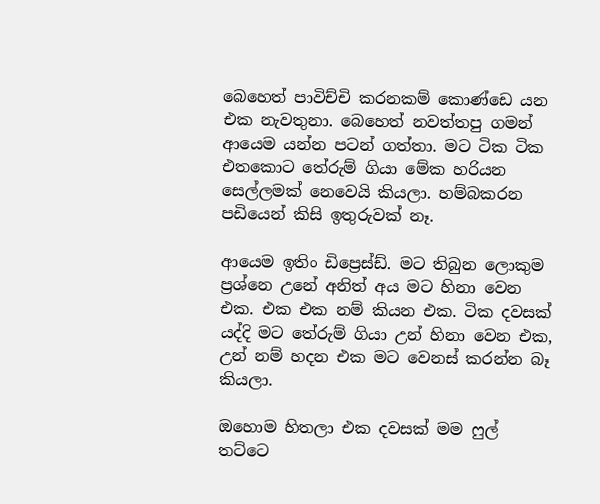බෙහෙත් පාවිච්චි කරනකම් කොණ්ඩෙ යන එක නැවතුනා. බෙහෙත් නවත්තපු ගමන් ආයෙම යන්න පටන් ගත්තා. මට ටික ටික එතකොට තේරුම් ගියා මේක හරියන සෙල්ලමක් නෙවෙයි කියලා. හම්බකරන පඩියෙන් කිසි ඉතුරුවක් නෑ.

ආයෙම ඉතිං ඩිප්‍රෙස්ඩ්. මට තිබුන ලොකුම ප්‍රශ්නෙ උනේ අනිත් අය මට හිනා වෙන එක. එක එක නම් කියන එක. ටික දවසක් යද්දි මට තේරුම් ගියා උන් හිනා වෙන එක, උන් නම් හදන එක මට වෙනස් කරන්න බෑ කියලා.

ඔහොම හිතලා එක දවසක් මම ෆුල් තට්ටෙ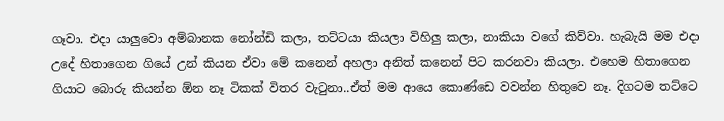ගෑවා. එදා යාලුවො අම්බානක නෝන්ඩි කලා, තට්ටයා කියලා විහිලු කලා, නාකියා වගේ කිව්වා. හැබැයි මම එදා උදේ හිතාගෙන ගියේ උන් කියන ඒවා මේ කනෙන් අහලා අනිත් කනෙන් පිට කරනවා කියලා. එහෙම හිතාගෙන ගියාට බොරු කියන්න ඕන නෑ ටිකක් විතර වැටුනා..ඒත් මම ආයෙ කොණ්ඩෙ වවන්න හිතුවෙ නෑ. දිගටම තට්ටෙ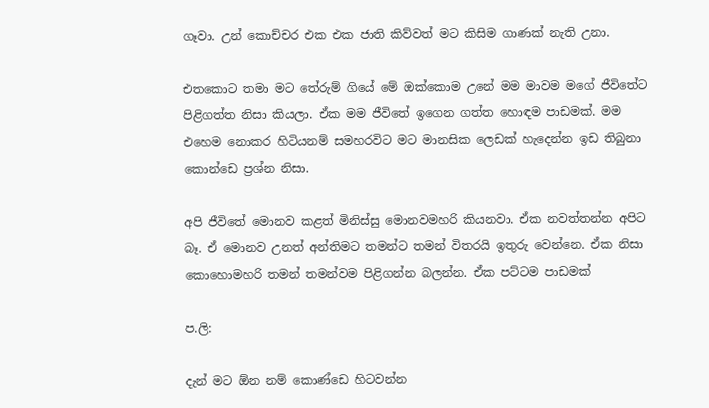ගෑවා. උන් කොච්චර එක එක ජාති කිව්වත් මට කිසිම ගාණක් නැති උනා.

එතකොට තමා මට තේරුම් ගියේ මේ ඔක්කොම උනේ මම මාවම මගේ ජීවිතේට පිළිගත්ත නිසා කියලා. ඒක මම ජීවිතේ ඉගෙන ගත්ත හොඳම පාඩමක්. මම එහෙම නොකර හිටියනම් සමහරවිට මට මානසික ලෙඩක් හැදෙන්න ඉඩ තිබුනා කොන්ඩෙ ප්‍රශ්න නිසා.

අපි ජීවිතේ මොනව කළත් මිනිස්සු මොනවමහරි කියනවා. ඒක නවත්තන්න අපිට බෑ. ඒ මොනව උනත් අන්තිමට තමන්‍ට තමන් විතරයි ඉතුරු වෙන්නෙ. ඒක නිසා කොහොමහරි තමන් තමන්වම පිළිගන්න බලන්න. ඒක පට්ටම පාඩමක්

ප.ලි:

දැන් මට ඕන නම් කොණ්ඩෙ හිටවන්න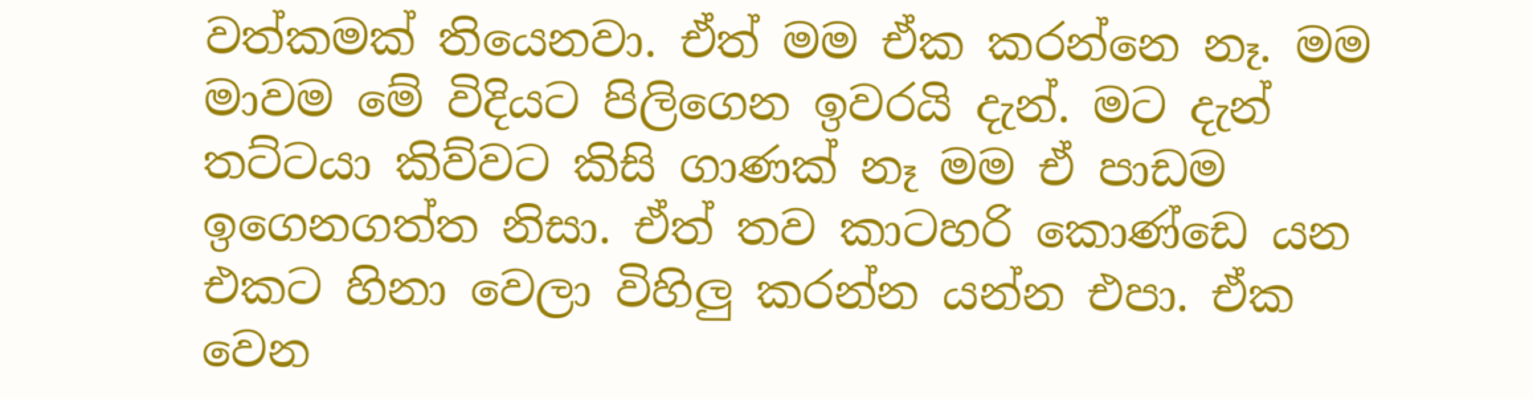වත්කමක් තියෙනවා. ඒත් මම ඒක කරන්නෙ නෑ. මම මාවම මේ විදියට පිලිගෙන ඉවරයි දැන්. මට දැන් තට්ටයා කිව්වට කිසි ගාණක් නෑ මම ඒ පාඩම ඉගෙනගත්ත නිසා. ඒත් තව කාටහරි කොණ්ඩෙ ‍යන එකට හිනා වෙලා විහිලු කරන්න යන්න එපා. ඒක වෙන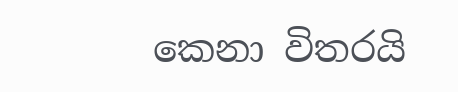කෙනා විතරයි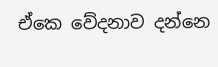ඒකෙ වේදනාව දන්නෙ